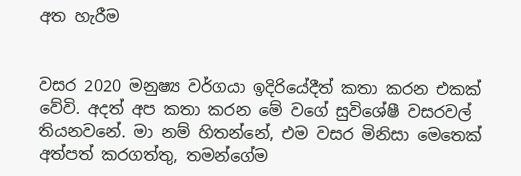අත හැරීම


වසර 2020 මනුෂ්‍ය වර්ගයා ඉදිරියේදීත් කතා කරන එකක් වේවි. අදත් අප කතා කරන මේ වගේ සුවිශේෂී වසරවල් තියනවනේ. මා නම් හිතන්නේ, එම වසර මිනිසා මෙතෙක් අත්පත් කරගත්තු, තමන්ගේම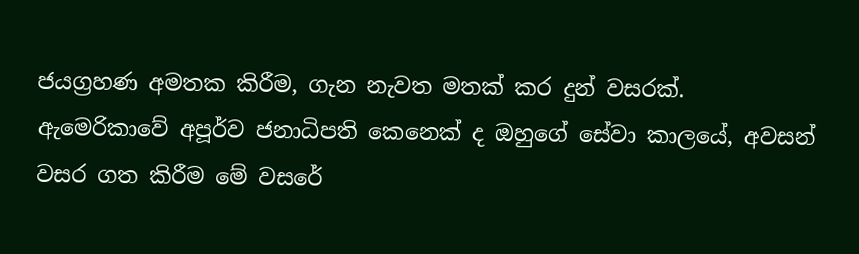ජයග්‍රහණ අමතක කිරීම, ගැන නැවත මතක් කර දුන් වසරක්. ඇමෙරිකාවේ අපූර්ව ජනාධිපති කෙනෙක් ද ඔහුගේ සේවා කාලයේ, අවසන් වසර ගත කිරීම මේ වසරේ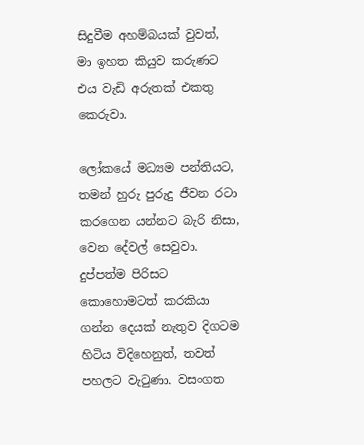සිදුවීම අහම්බයක් වුවත්, මා ඉහත කියුව කරුණට එය වැඩි අරුතක් එකතු කෙරුවා.

ලෝකයේ මධ්‍යම පන්තියට, තමන් හුරු පුරුදු ජීවන රටා කරගෙන යන්නට බැරි නිසා, වෙන දේවල් සෙවුවා. දුප්පත්ම පිරිසට කොහොමටත් කරකියා ගන්න දෙයක් නැතුව දිගටම හිටිය විදිහෙනුත්, තවත් පහලට වැටුණා. වසංගත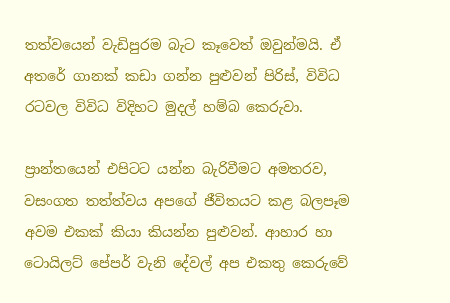තත්වයෙන් වැඩිපුරම බැට කෑවෙත් ඔවුන්මයි. ඒ අතරේ ගානක් කඩා ගන්න පුළුවන් පිරිස්, විවිධ රටවල විවිධ විදිහට මුදල් හම්බ කෙරුවා.

ප්‍රාන්තයෙන් එපිටට යන්න බැරිවීමට අමතරව, වසංගත තත්ත්වය අපගේ ජීවිතයට කළ බලපෑම අවම එකක් කියා කියන්න පුළුවන්. ආහාර හා ටොයිලට් පේපර් වැනි දේවල් අප එකතු කෙරුවේ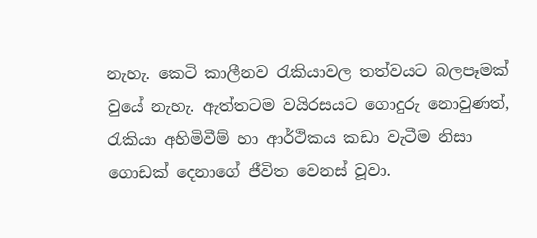නැහැ. කෙටි කාලීනව රැකියාවල තත්වයට බලපෑමක් වුයේ නැහැ. ඇත්තටම වයිරසයට ගොදුරු නොවුණත්, රැකියා අහිමිවීම් හා ආර්ථිකය කඩා වැටීම නිසා ගොඩක් දෙනාගේ ජීවිත වෙනස් වූවා.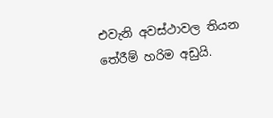එවැනි අවස්ථාවල තියන තේරීම් හරිම අඩුයි.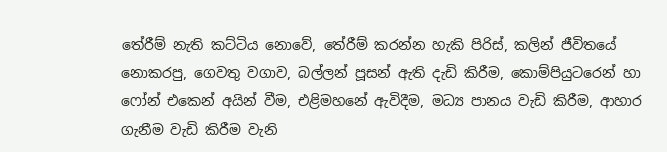තේරීම් නැති කට්ටිය නොවේ, තේරීම් කරන්න හැකි පිරිස්, කලින් ජීවිතයේ නොකරපු, ගෙවතු වගාව, බල්ලන් පූසන් ඇති දැඩි කිරීම, කොම්පියුටරෙන් හා ෆෝන් එකෙන් අයින් වීම, එළිමහනේ ඇවිදීම, මධ්‍ය පානය වැඩි කිරීම, ආහාර ගැනීම වැඩි කිරීම වැනි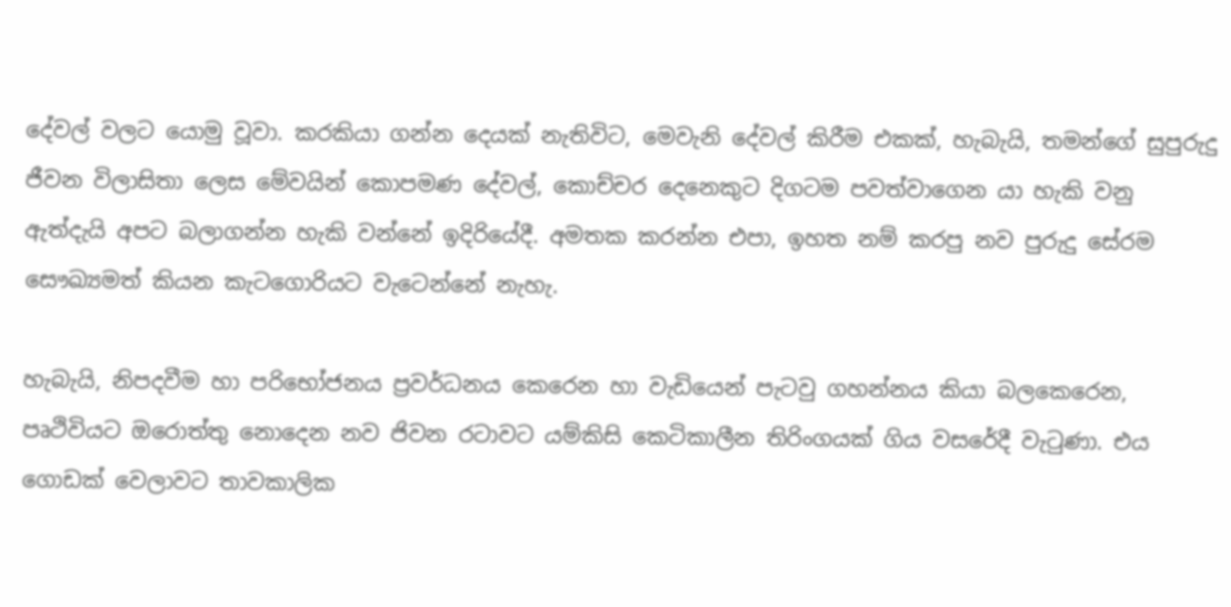දේවල් වලට යොමු වූවා. කරකියා ගන්න දෙයක් නැතිවිට, මෙවැනි දේවල් කිරීම එකක්, හැබැයි, තමන්ගේ සුපුරුදු ජීවන විලාසිතා ලෙස මේවයින් කොපමණ දේවල්, කොච්චර දෙනෙකුට දිගටම පවත්වාගෙන යා හැකි වනු ඇත්දැයි අපට බලාගන්න හැකි වන්නේ ඉදිරියේදී. අමතක කරන්න එපා, ඉහත නම් කරපු නව පුරුදු සේරම සෞඛ්‍යමත් කියන කැටගොරියට වැටෙන්නේ නැහැ.

හැබැයි, නිපදවීම හා පරිභෝජනය ප්‍රවර්ධනය කෙරෙන හා වැඩියෙන් පැටවු ගහන්නය කියා බලකෙරෙන, පෘථිවියට ඔරොත්තු නොදෙන නව ජිවන රටාවට යම්කිසි කෙටිකාලීන තිරිංගයක් ගිය වසරේදී වැටුණා. එය ගොඩක් වෙලාවට තාවකාලික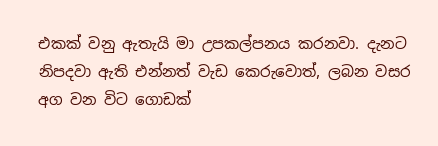එකක් වනු ඇතැයි මා උපකල්පනය කරනවා. දැනට නිපදවා ඇති එන්නත් වැඩ කෙරුවොත්, ලබන වසර අග වන විට ගොඩක්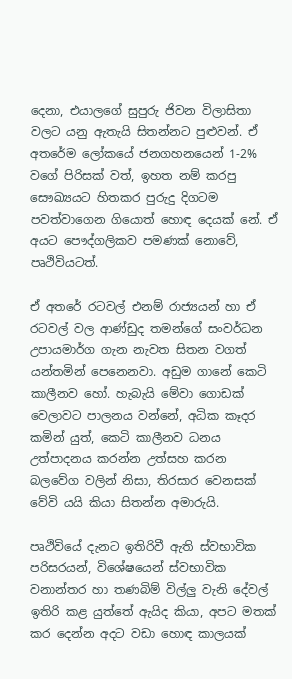දෙනා, එයාලගේ සුපුරු ජිවන විලාසිතා වලට යනු ඇතැයි සිතන්නට පුළුවන්. ඒ අතරේම ලෝකයේ ජනගහනයෙන් 1-2% වගේ පිරිසක් වත්, ඉහත නම් කරපු සෞඛ්‍යයට හිතකර පුරුදු දිගටම පවත්වාගෙන ගියොත් හොඳ දෙයක් නේ. ඒ අයට පෞද්ගලිකව පමණක් නොවේ, පෘථිවියටත්.

ඒ අතරේ රටවල් එනම් රාජ්‍යයන් හා ඒ රටවල් වල ආණ්ඩුද තමන්ගේ සංවර්ධන උපායමාර්ග ගැන නැවත සිතන වගත් යන්තමින් පෙනෙනවා. අඩුම ගානේ කෙටි කාලීනව හෝ. හැබැයි මේවා ගොඩක් වෙලාවට පාලනය වන්නේ, අධික කෑදර කමින් යුත්, කෙටි කාලීනව ධනය උත්පාදනය කරන්න උත්සහ කරන බලවේග වලින් නිසා, තිරසාර වෙනසක් වේවි යයි කියා සිතන්න අමාරුයි.

පෘථිවියේ දැනට ඉතිරිවී ඇති ස්වභාවික පරිසරයන්, විශේෂයෙන් ස්වභාවික වනාන්තර හා තණබිම් විල්ලු වැනි දේවල් ඉතිරි කළ යුත්තේ ඇයිද කියා, අපට මතක් කර දෙන්න අදට වඩා හොඳ කාලයක්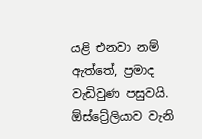යළි එනවා නම් ඇත්තේ, ප්‍රමාද වැඩිවුණ පසුවයි. ඕස්ට්‍රේලියාව වැනි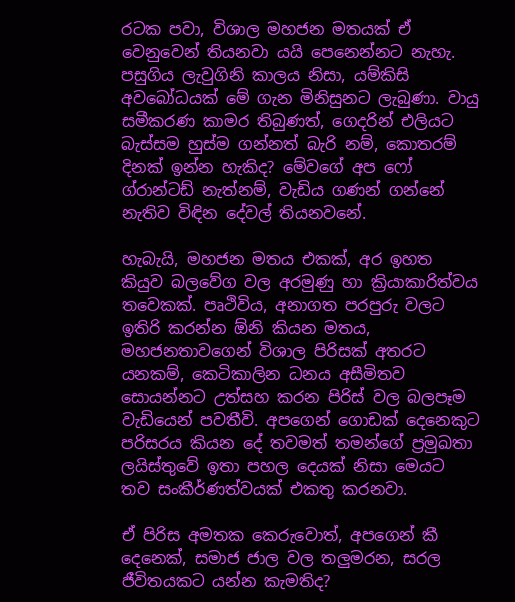රටක පවා, විශාල මහජන මතයක් ඒ වෙනුවෙන් තියනවා යයි පෙනෙන්නට නැහැ. පසුගිය ලැවුගිනි කාලය නිසා, යම්කිසි අවබෝධයක් මේ ගැන මිනිසුනට ලැබුණා. වායු සමීකරණ කාමර තිබුණත්, ගෙදරින් එලියට බැස්සම හුස්ම ගන්නත් බැරි නම්, කොතරම් දිනක් ඉන්න හැකිද? මේවගේ අප ෆෝ ග්රාන්ටඩ් නැත්නම්, වැඩිය ගණන් ගන්නේ නැතිව විඳින දේවල් තියනවනේ.

හැබැයි, මහජන මතය එකක්, අර ඉහත කියුව බලවේග වල අරමුණු හා ක්‍රියාකාරිත්වය තවෙකක්. පෘථිවිය, අනාගත පරපුරු වලට ඉතිරි කරන්න ඕනි කියන මතය, මහජනතාවගෙන් විශාල පිරිසක් අතරට යනකම්, කෙටිකාලින ධනය අසීමිතව සොයන්නට උත්සහ කරන පිරිස් වල බලපෑම වැඩියෙන් පවතීවි. අපගෙන් ගොඩක් දෙනෙකුට පරිසරය කියන දේ තවමත් තමන්ගේ ප්‍රමුඛතා ලයිස්තුවේ ඉතා පහල දෙයක් නිසා මෙයට තව සංකීර්ණත්වයක් එකතු කරනවා.

ඒ පිරිස අමතක කෙරුවොත්, අපගෙන් කී දෙනෙක්, සමාජ ජාල වල තලුමරන, සරල ජීවිතයකට යන්න කැමතිද?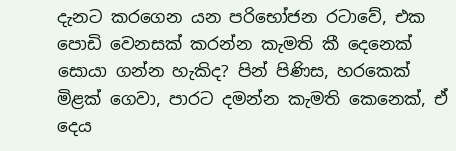දැනට කරගෙන යන පරිභෝජන රටාවේ, එක පොඩි වෙනසක් කරන්න කැමති කී දෙනෙක් සොයා ගන්න හැකිද? පින් පිණිස, හරකෙක් මිළක් ගෙවා, පාරට දමන්න කැමති කෙනෙක්, ඒ දෙය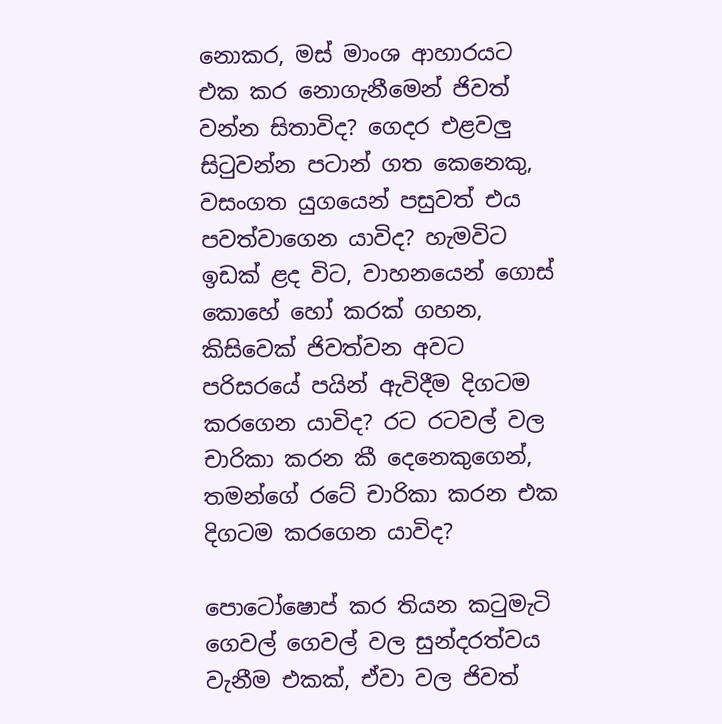නොකර, මස් මාංශ ආහාරයට එක කර නොගැනීමෙන් ජිවත් වන්න සිතාවිද? ගෙදර එළවලු සිටුවන්න පටාන් ගත කෙනෙකු, වසංගත යුගයෙන් පසුවත් එය පවත්වාගෙන යාවිද? හැමවිට ඉඩක් ළද විට, වාහනයෙන් ගොස් කොහේ හෝ කරක් ගහන, කිසිවෙක් ජිවත්වන අවට පරිසරයේ පයින් ඇවිදීම දිගටම කරගෙන යාවිද? රට රටවල් වල චාරිකා කරන කී දෙනෙකුගෙන්, තමන්ගේ රටේ චාරිකා කරන එක දිගටම කරගෙන යාවිද?

පොටෝෂොප් කර තියන කටුමැටි ගෙවල් ගෙවල් වල සුන්දරත්වය වැනීම එකක්, ඒවා වල ජිවත්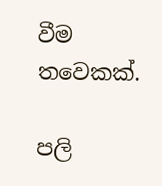වීම තවෙකක්.

පලි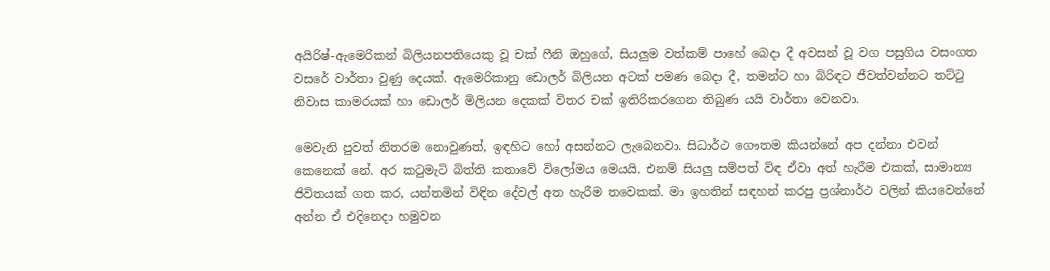අයිරිෂ්-ඇමෙරිකන් බිලියනපතියෙකු වූ චක් ෆීනි ඔහුගේ, සියලුම වත්කම් පාහේ බෙදා දී අවසන් වූ වග පසුගිය වසංගත වසරේ වාර්තා වුණු දෙයක්. ඇමෙරිකානු ඩොලර් බිලියන අටක් පමණ බෙදා දී, තමන්ට හා බිරිඳට ජීවත්වන්නට තට්ටු නිවාස කාමරයක් හා ඩොලර් මිලියන දෙකක් විතර චක් ඉතිරිකරගෙන තිබුණ යයි වාර්තා වෙනවා.

මෙවැනි පුවත් නිතරම නොවුණත්, ඉඳහිට හෝ අසන්නට ලැබෙනවා. සිධාර්ථ ගෞතම කියන්නේ අප දන්නා එවන් කෙනෙක් නේ. අර කටුමැටි බිත්ති කතාවේ විලෝමය මෙයයි. එනම් සියලු සම්පත් විඳ ඒවා අත් හැරීම එකක්, සාමාන්‍ය ජිවිතයක් ගත කර, යන්තමින් විඳින දේවල් අත හැරීම තවෙකක්. මා ඉහතින් සඳහන් කරපු ප්‍රශ්නාර්ථ වලින් කියවෙන්නේ අන්න ඒ එදිනෙදා හමුවන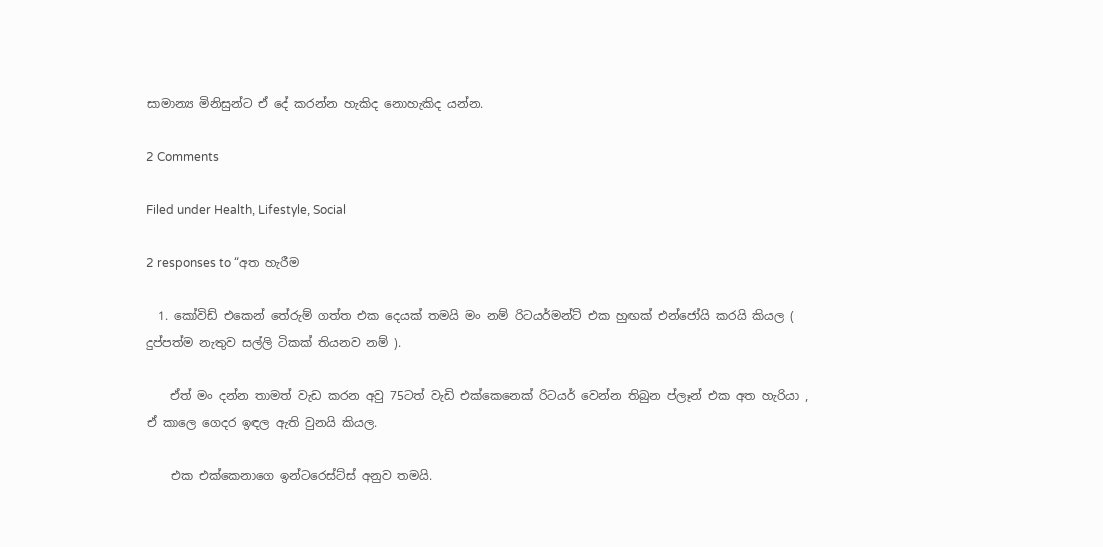සාමාන්‍ය මිනිසුන්ට ඒ දේ කරන්න හැකිද නොහැකිද යන්න.

2 Comments

Filed under Health, Lifestyle, Social

2 responses to “අත හැරීම

  1. කෝවිඩ් එකෙන් තේරුම් ගත්ත එක දෙයක් තමයි මං නම් රිටයර්මන්ට් එක හුඟක් එන්ජෝයි කරයි කියල ( දුප්පත්ම නැතුව සල්ලි ටිකක් තියනව නම් ).

    ඒත් මං දන්න තාමත් වැඩ කරන අවු 75ටත් වැඩි එක්කෙනෙක් රිටයර් වෙන්න තිබුන ප්ලෑන් එක අත හැරියා , ඒ කාලෙ ගෙදර ඉඳල ඇති වුනයි කියල.

    එක එක්කෙනාගෙ ඉන්ටරෙස්ට්ස් අනුව තමයි.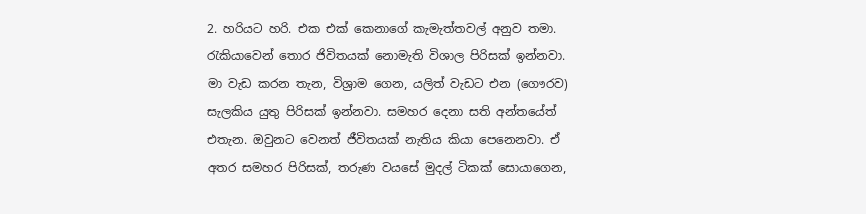2. හරියට හරි. එක එක් කෙනාගේ කැමැත්තවල් අනුව තමා. රැකියාවෙන් තොර ජිවිතයක් නොමැති විශාල පිරිසක් ඉන්නවා. මා වැඩ කරන තැන, විශ්‍රාම ගෙන, යලිත් වැඩට එන (ගෞරව) සැලකිය යුතු පිරිසක් ඉන්නවා. සමහර දෙනා සති අන්තයේත් එතැන. ඔවුනට වෙනත් ජීවිතයක් නැතිය කියා පෙනෙනවා. ඒ අතර සමහර පිරිසක්, තරුණ වයසේ මුදල් ටිකක් සොයාගෙන,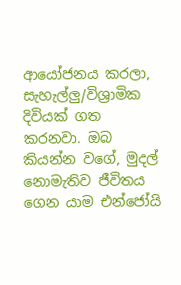ආයෝජනය කරලා, සැහැල්ලු/විශ්‍රාමික දිවියක් ගත කරනවා. ඔබ කියන්න වගේ, මුදල් නොමැතිව ජීවිතය ගෙන යාම එන්ජෝයි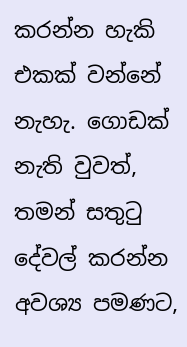කරන්න හැකි එකක් වන්නේ නැහැ. ගොඩක් නැති වුවත්, තමන් සතුටු දේවල් කරන්න අවශ්‍ය පමණට,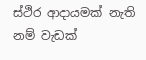ස්ථිර ආදායමක් නැති නම් වැඩක්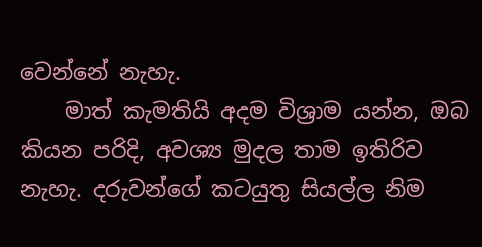වෙන්නේ නැහැ.
    මාත් කැමතියි අදම විශ්‍රාම යන්න, ඔබ කියන පරිදි, අවශ්‍ය මුදල තාම ඉතිරිව නැහැ. දරුවන්ගේ කටයුතු සියල්ල නිම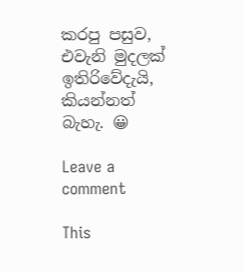කරපු පසුව, එවැනි මුදලක් ඉතිරිවේදැයි, කියන්නත් බැහැ. 😀

Leave a comment

This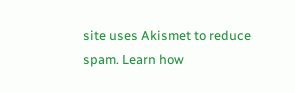site uses Akismet to reduce spam. Learn how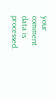your comment data is processed.